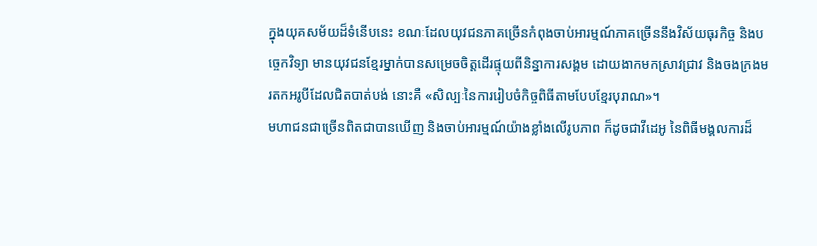ក្នុងយុគសម័យដ៏ទំនើបនេះ ខណៈដែលយុវជនភាគច្រើនកំពុងចាប់អារម្មណ៍ភាគច្រើននឹងវិស័យធុរកិច្ច និងបច្ចេកវិទ្យា មានយុវជនខ្មែរម្នាក់បានសម្រេចចិត្តដើរផ្ទុយពីនិន្នាការសង្គម ដោយងាកមកស្រាវជ្រាវ និងចងក្រងមរតកអរូបីដែលជិតបាត់បង់ នោះគឺ «សិល្បៈនៃការរៀបចំកិច្ចពិធីតាមបែបខ្មែរបុរាណ»។
មហាជនជាច្រើនពិតជាបានឃើញ និងចាប់អារម្មណ៍យ៉ាងខ្លាំងលើរូបភាព ក៏ដូចជាវីដេអូ នៃពិធីមង្គលការដ៏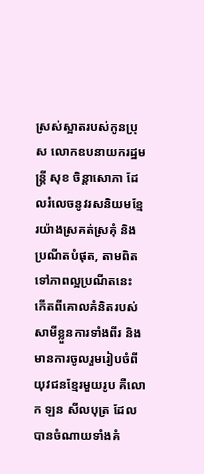ស្រស់ស្អាតរបស់កូនប្រុស លោកឧបនាយករដ្ឋមន្ត្រី សុខ ចិន្តាសោភា ដែលរំលេចនូវរសនិយមខ្មែរយ៉ាងស្រគត់ស្រគុំ និងប្រណីតបំផុត, តាមពិតទៅភាពល្អប្រណីតនេះ កើតពីគោលគំនិតរបស់សាមីខ្លួនការទាំងពីរ និងមានការចូលរួមរៀបចំពីយុវជនខ្មែរមួយរូប គឺលោក ឡន សីលបុត្រ ដែលបានចំណាយទាំងគំ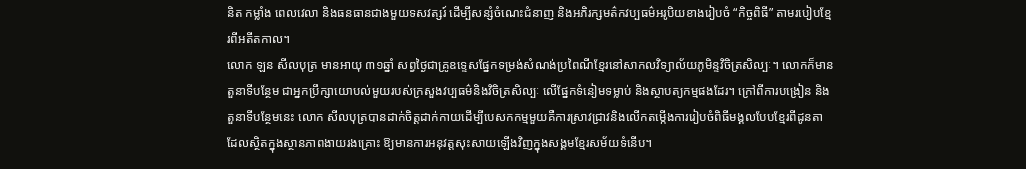និត កម្លាំង ពេលវេលា និងធនធានជាងមួយទសវត្សរ៍ ដើម្បីសន្សំចំណេះជំនាញ និងអភិរក្សមត៌កវប្បធម៌អរូបិយខាងរៀបចំ “កិច្ចពិធី” តាមរបៀបខ្មែរពីអតីតកាល។
លោក ឡន សីលបុត្រ មានអាយុ ៣១ឆ្នាំ សព្វថ្ងៃជាគ្រូឧទ្ទេសផ្នែកទម្រង់សំណង់ប្រពៃណីខ្មែរនៅសាកលវិទ្យាល័យភូមិន្ទវិចិត្រសិល្បៈ។ លោកក៏មានតួនាទីបន្ថែម ជាអ្នកប្រឹក្សាយោបល់មួយរបស់ក្រសួងវប្បធម៌និងវិចិត្រសិល្បៈ លើផ្នែកទំនៀមទម្លាប់ និងស្ថាបត្យកម្មផងដែរ។ ក្រៅពីការបង្រៀន និងតួនាទីបន្ថែមនេះ លោក សីលបុត្របានដាក់ចិត្តដាក់កាយដើម្បីបេសកកម្មមួយគឺការស្រាវជ្រាវនិងលើកតម្កើងការរៀបចំពិធីមង្គលបែបខ្មែរពីដូនតា ដែលស្ថិតក្នុងស្ថានភាពងាយរងគ្រោះ ឱ្យមានការអនុវត្តសុះសាយឡើងវិញក្នុងសង្គមខ្មែរសម័យទំនើប។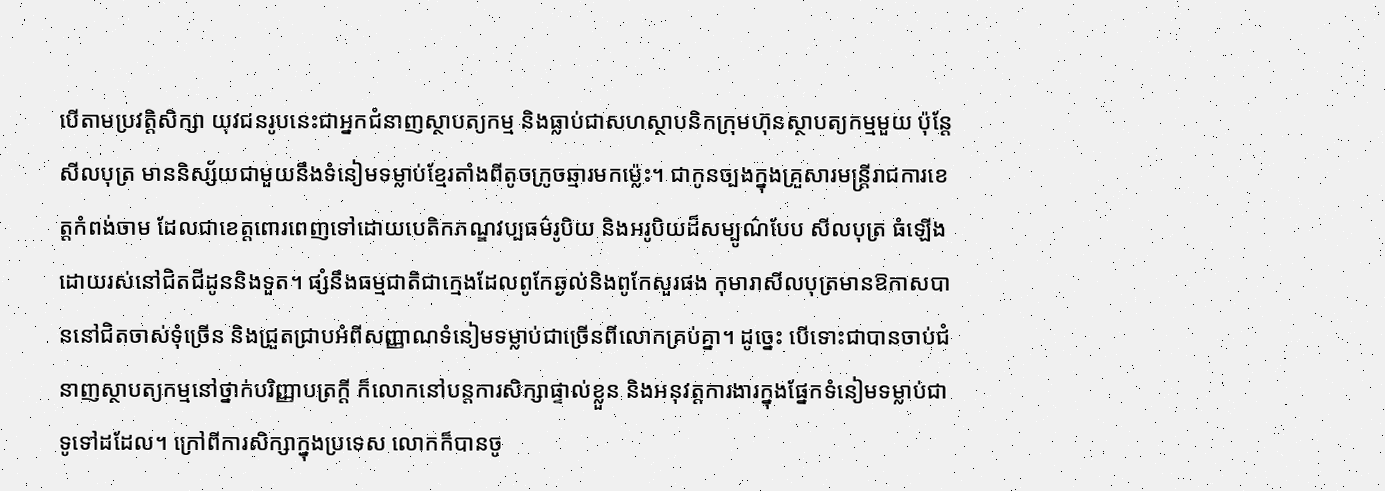បើតាមប្រវត្តិសិក្សា យុវជនរូបនេះជាអ្នកជំនាញស្ថាបត្យកម្ម និងធ្លាប់ជាសហស្ថាបនិកក្រុមហ៊ុនស្ថាបត្យកម្មមួយ ប៉ុន្តែ សីលបុត្រ មាននិស្ស័យជាមួយនឹងទំនៀមទម្លាប់ខ្មែរតាំងពីតូចក្រូចឆ្មារមកម្ល៉េះ។ ជាកូនច្បងក្នុងគ្រួសារមន្ត្រីរាជការខេត្តកំពង់ចាម ដែលជាខេត្តពោរពេញទៅដោយបេតិកភណ្ឌវប្បធម៌រូបិយ និងអរូបិយដ៏សម្បូណ៌បែប សីលបុត្រ ធំឡើងដោយរស់នៅជិតជីដូននិងទួត។ ផ្សំនឹងធម្មជាតិជាក្មេងដែលពូកែឆ្ងល់និងពូកែសួរផង កុមារាសីលបុត្រមានឱកាសបាននៅជិតចាស់ទុំច្រើន និងជ្រួតជ្រាបអំពីសញ្ញាណទំនៀមទម្លាប់ជាច្រើនពីលោកគ្រប់គ្នា។ ដូច្នេះ បើទោះជាបានចាប់ជំនាញស្ថាបត្យកម្មនៅថ្នាក់បរិញ្ញាបត្រក្ដី ក៏លោកនៅបន្តការសិក្សាផ្ទាល់ខ្លួន និងអនុវត្តការងារក្នុងផ្នែកទំនៀមទម្លាប់ជាទូទៅដដែល។ ក្រៅពីការសិក្សាក្នុងប្រទេស លោកក៏បានចូ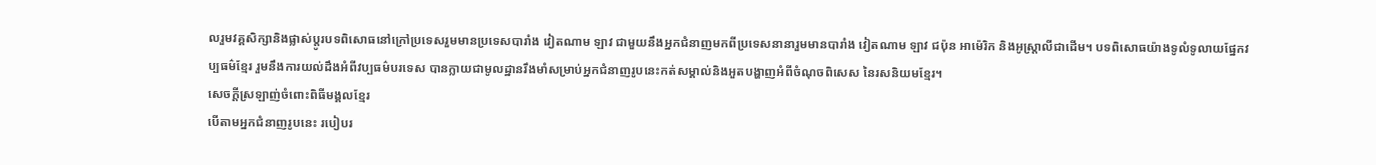លរួមវគ្គសិក្សានិងផ្លាស់ប្ដូរបទពិសោធនៅក្រៅប្រទេសរួមមានប្រទេសបារាំង វៀតណាម ឡាវ ជាមួយនឹងអ្នកជំនាញមកពីប្រទេសនានារួមមានបារាំង វៀតណាម ឡាវ ជប៉ុន អាម៉េរិក និងអូស្ត្រាលីជាដើម។ បទពិសោធយ៉ាងទូលំទូលាយផ្នែកវប្បធម៌ខ្មែរ រួមនឹងការយល់ដឹងអំពីវប្បធម៌បរទេស បានក្លាយជាមូលដ្ឋានរឹងមាំសម្រាប់អ្នកជំនាញរូបនេះកត់សម្គាល់និងអួតបង្ហាញអំពីចំណុចពិសេស នៃរសនិយមខ្មែរ។
សេចក្ដីស្រឡាញ់ចំពោះពិធីមង្គលខ្មែរ
បើតាមអ្នកជំនាញរូបនេះ របៀបរ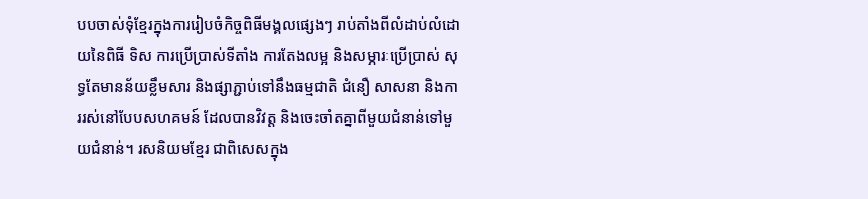បបចាស់ទុំខ្មែរក្នុងការរៀបចំកិច្ចពិធីមង្គលផ្សេងៗ រាប់តាំងពីលំដាប់លំដោយនៃពិធី ទិស ការប្រើប្រាស់ទីតាំង ការតែងលម្អ និងសម្ភារៈប្រើប្រាស់ សុទ្ធតែមានន័យខ្លឹមសារ និងផ្សាភ្ជាប់ទៅនឹងធម្មជាតិ ជំនឿ សាសនា និងការរស់នៅបែបសហគមន៍ ដែលបានវិវត្ត និងចេះចាំតគ្នាពីមួយជំនាន់ទៅមួយជំនាន់។ រសនិយមខ្មែរ ជាពិសេសក្នុង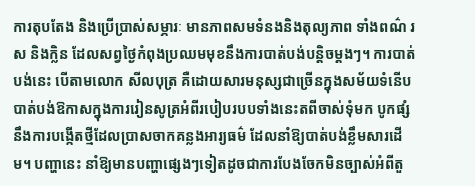ការតុបតែង និងប្រើប្រាស់សម្ភារៈ មានភាពសមទំនងនិងតុល្យភាព ទាំងពណ៌ រស និងក្លិន ដែលសព្វថ្ងៃកំពុងប្រឈមមុខនឹងការបាត់បង់បន្តិចម្ដងៗ។ ការបាត់បង់នេះ បើតាមលោក សីលបុត្រ គឺដោយសារមនុស្សជាច្រើនក្នុងសម័យទំនើបបាត់បង់ឱកាសក្នុងការរៀនសូត្រអំពីរបៀបរបបទាំងនេះតពីចាស់ទុំមក បូកផ្សំនឹងការបង្កើតថ្មីដែលប្រាសចាកគន្លងអារ្យធម៌ ដែលនាំឱ្យបាត់បង់ខ្លឹមសារដើម។ បញ្ហានេះ នាំឱ្យមានបញ្ហាផ្សេងៗទៀតដូចជាការបែងចែកមិនច្បាស់អំពីតួ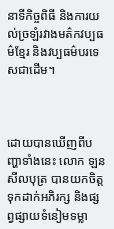នាទីកិច្ចពិធី និងការយល់ច្រឡំរវាងមត៌កវប្បធម៌ខ្មែរ និងវប្បធម៌បរទេសជាដើម។



ដោយបានឃើញពីបញ្ហាទាំងនេះ លោក ឡន សីលបុត្រ បានយកចិត្តទុកដាក់អភិរក្ស និងផ្សព្វផ្សាយទំនៀមទម្លា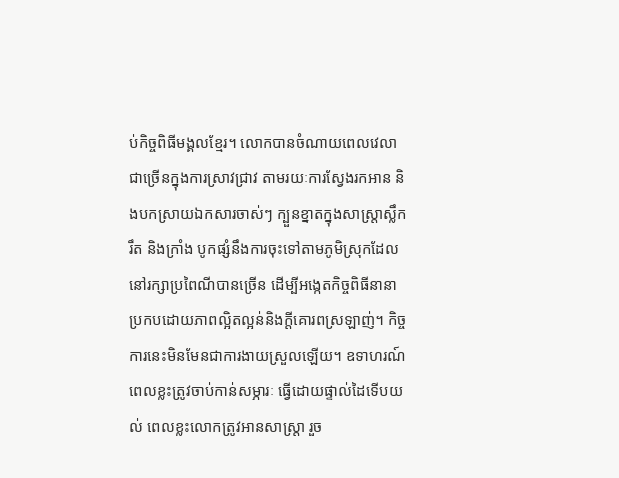ប់កិច្ចពិធីមង្គលខ្មែរ។ លោកបានចំណាយពេលវេលាជាច្រើនក្នុងការស្រាវជ្រាវ តាមរយៈការស្វែងរកអាន និងបកស្រាយឯកសារចាស់ៗ ក្បួនខ្នាតក្នុងសាស្ត្រាស្លឹករឹត និងក្រាំង បូកផ្សំនឹងការចុះទៅតាមភូមិស្រុកដែលនៅរក្សាប្រពៃណីបានច្រើន ដើម្បីអង្កេតកិច្ចពិធីនានាប្រកបដោយភាពល្អិតល្អន់និងក្ដីគោរពស្រឡាញ់។ កិច្ចការនេះមិនមែនជាការងាយស្រួលឡើយ។ ឧទាហរណ៍ ពេលខ្លះត្រូវចាប់កាន់សម្ភារៈ ធ្វើដោយផ្ទាល់ដៃទើបយល់ ពេលខ្លះលោកត្រូវអានសាស្ត្រា រួច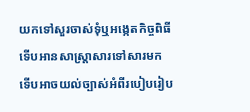យកទៅសួរចាស់ទុំឬអង្កេតកិច្ចពិធី ទើបអានសាស្ត្រាសារទៅសារមក ទើបអាចយល់ច្បាស់អំពីរបៀបរៀប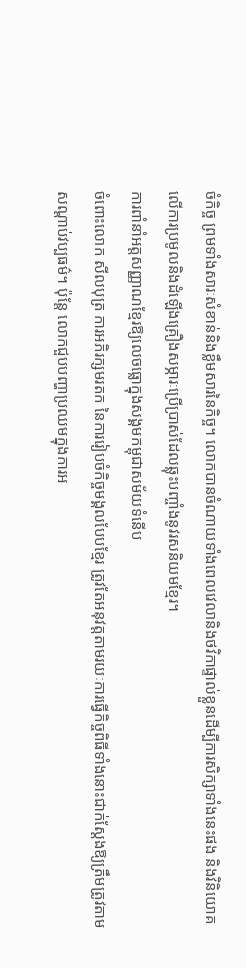ចំកិច្ច ព្រមទាំងសារៈសំខាន់និងខ្លឹមសារនៃកិច្ច។ លោកបានចំណាយទាំងពេលវេលានិងថវិកាផ្ទាល់ខ្លួនដើម្បីការសិក្សាទាំងនេះផង និងវិនិយោគលើការប្រមូលនិងដំឡើងគ្រឿងសម្ភារៈប្រើប្រាស់ដែលឆ្លុះបញ្ចាំងនូវរសនិយមខ្មែរ។
ការពាំនាំអត្តសញ្ញាណខ្មែរឱ្យលេចធ្លោក្នុងសង្គមកម្ពុជាសម័យទំនើប
ចំពោះលោក សីលបុត្រ ការអភិរក្សមរតក នៃការរៀបចំកិច្ចមង្គលបែបខ្មែរ ត្រូវតែអនុវត្តតាមរយៈការធ្វើកិច្ចពិធីទាំងនោះជាក់ស្ដែងឱ្យត្រឹមត្រូវតាមសណ្ដាប់វប្បធម៌។ ប៉ុន្តែ លោកជួបបញ្ហាប្រឈមក្នុងការអ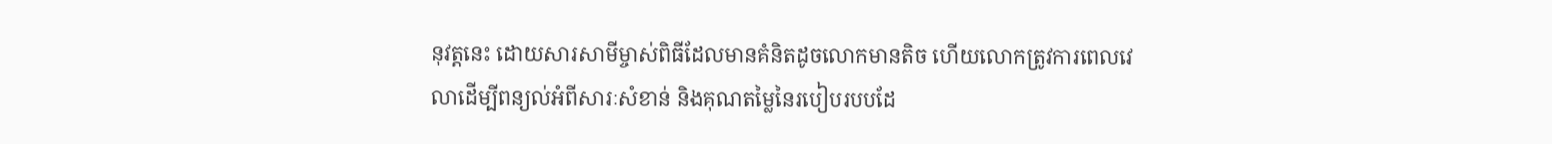នុវត្តនេះ ដោយសារសាមីម្ចាស់ពិធីដែលមានគំនិតដូចលោកមានតិច ហើយលោកត្រូវការពេលវេលាដើម្បីពន្យល់អំពីសារៈសំខាន់ និងគុណតម្លៃនៃរបៀបរបបដែ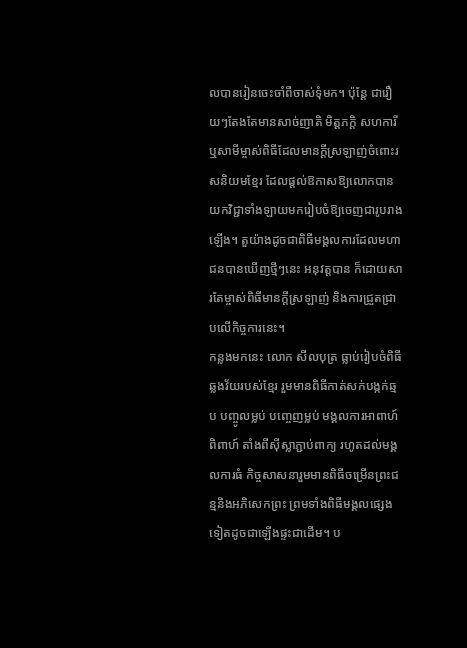លបានរៀនចេះចាំពីចាស់ទុំមក។ ប៉ុន្តែ ជារឿយៗតែងតែមានសាច់ញាតិ មិត្តភក្ដិ សហការី ឬសាមីម្ចាស់ពិធីដែលមានក្ដីស្រឡាញ់ចំពោះរសនិយមខ្មែរ ដែលផ្ដល់ឱកាសឱ្យលោកបានយកវិជ្ជាទាំងឡាយមករៀបចំឱ្យចេញជារូបរាងឡើង។ តួយ៉ាងដូចជាពិធីមង្គលការដែលមហាជនបានឃើញថ្មីៗនេះ អនុវត្តបាន ក៏ដោយសារតែម្ចាស់ពិធីមានក្ដីស្រឡាញ់ និងការជ្រួតជ្រាបលើកិច្ចការនេះ។
កន្លងមកនេះ លោក សីលបុត្រ ធ្លាប់រៀបចំពិធីឆ្លងវ័យរបស់ខ្មែរ រួមមានពិធីកាត់សក់បង្កក់ឆ្មប បញ្ចូលម្លប់ បញ្ចេញម្លប់ មង្គលការអាពាហ៍ពិពាហ៍ តាំងពីស៊ីស្លាភ្ជាប់ពាក្យ រហូតដល់មង្គលការធំ កិច្ចសាសនារួមមានពិធីចម្រើនព្រះជន្មនិងអភិសេកព្រះ ព្រមទាំងពិធីមង្គលផ្សេងទៀតដូចជាឡើងផ្ទះជាដើម។ ប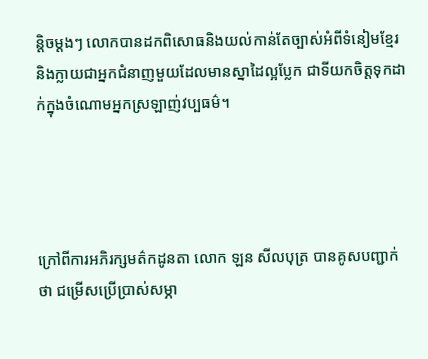ន្តិចម្ដងៗ លោកបានដកពិសោធនិងយល់កាន់តែច្បាស់អំពីទំនៀមខ្មែរ និងក្លាយជាអ្នកជំនាញមួយដែលមានស្នាដៃល្អប្លែក ជាទីយកចិត្តទុកដាក់ក្នុងចំណោមអ្នកស្រឡាញ់វប្បធម៌។




ក្រៅពីការអភិរក្សមត៌កដូនតា លោក ឡន សីលបុត្រ បានគូសបញ្ជាក់ថា ជម្រើសប្រើប្រាស់សម្ភា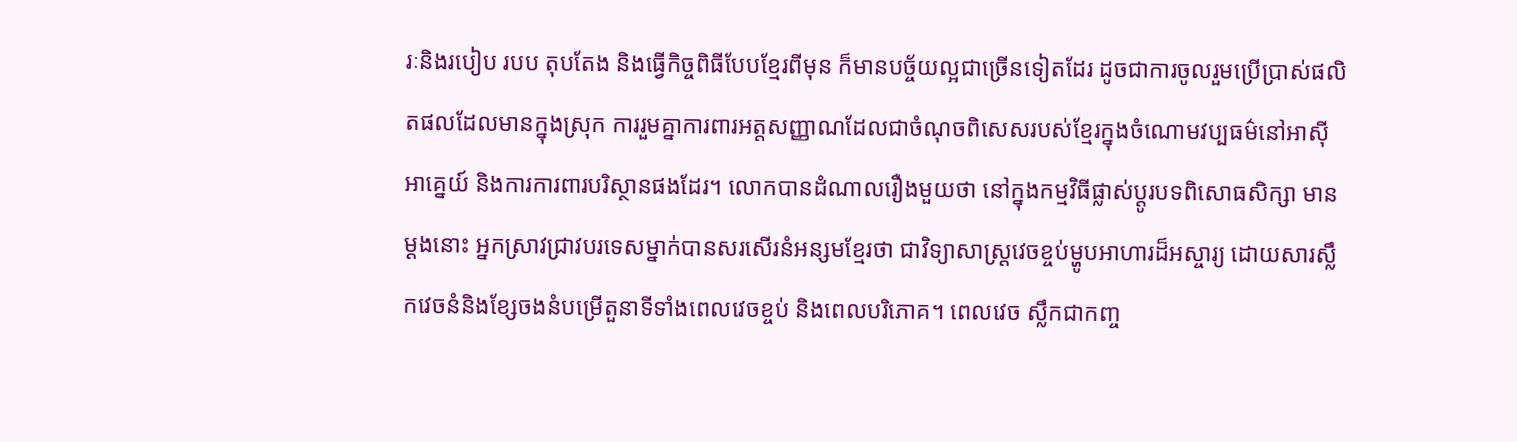រៈនិងរបៀប របប តុបតែង និងធ្វើកិច្ចពិធីបែបខ្មែរពីមុន ក៏មានបច្ច័យល្អជាច្រើនទៀតដែរ ដូចជាការចូលរួមប្រើប្រាស់ផលិតផលដែលមានក្នុងស្រុក ការរួមគ្នាការពារអត្តសញ្ញាណដែលជាចំណុចពិសេសរបស់ខ្មែរក្នុងចំណោមវប្បធម៌នៅអាស៊ីអាគ្នេយ៍ និងការការពារបរិស្ថានផងដែរ។ លោកបានដំណាលរឿងមួយថា នៅក្នុងកម្មវិធីផ្លាស់ប្ដូរបទពិសោធសិក្សា មានម្ដងនោះ អ្នកស្រាវជ្រាវបរទេសម្នាក់បានសរសើរនំអន្សមខ្មែរថា ជាវិទ្យាសាស្ត្រវេចខ្ចប់ម្ហូបអាហារដ៏អស្ចារ្យ ដោយសារស្លឹកវេចនំនិងខ្សែចងនំបម្រើតួនាទីទាំងពេលវេចខ្ចប់ និងពេលបរិភោគ។ ពេលវេច ស្លឹកជាកញ្ច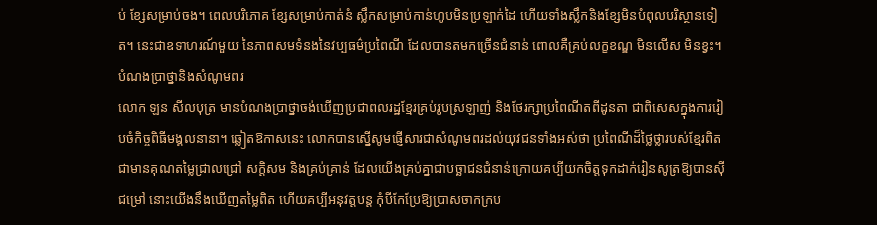ប់ ខ្សែសម្រាប់ចង។ ពេលបរិភោគ ខ្សែសម្រាប់កាត់នំ ស្លឹកសម្រាប់កាន់ហូបមិនប្រឡាក់ដៃ ហើយទាំងស្លឹកនិងខ្សែមិនបំពុលបរិស្ថានទៀត។ នេះជាឧទាហរណ៍មួយ នៃភាពសមទំនងនៃវប្បធម៌ប្រពៃណី ដែលបានតមកច្រើនជំនាន់ ពោលគឺគ្រប់លក្ខខណ្ឌ មិនលើស មិនខ្វះ។
បំណងប្រាថ្នានិងសំណូមពរ
លោក ឡន សីលបុត្រ មានបំណងប្រាថ្នាចង់ឃើញប្រជាពលរដ្ឋខ្មែរគ្រប់រូបស្រឡាញ់ និងថែរក្សាប្រពៃណីតពីដូនតា ជាពិសេសក្នុងការរៀបចំកិច្ចពិធីមង្គលនានា។ ឆ្លៀតឱកាសនេះ លោកបានស្នើសូមផ្ញើសារជាសំណូមពរដល់យុវជនទាំងអស់ថា ប្រពៃណីដ៏ថ្លៃថ្លារបស់ខ្មែរពិតជាមានគុណតម្លៃជ្រាលជ្រៅ សក្ដិសម និងគ្រប់គ្រាន់ ដែលយើងគ្រប់គ្នាជាបច្ឆាជនជំនាន់ក្រោយគប្បីយកចិត្តទុកដាក់រៀនសូត្រឱ្យបានស៊ីជម្រៅ នោះយើងនឹងឃើញតម្លៃពិត ហើយគប្បីអនុវត្តបន្ត កុំបីកែប្រែឱ្យប្រាសចាកក្រប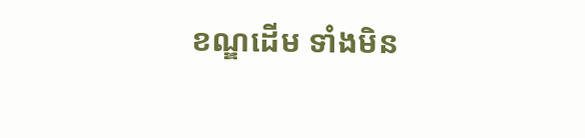ខណ្ឌដើម ទាំងមិន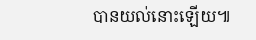បានយល់នោះឡើយ៕